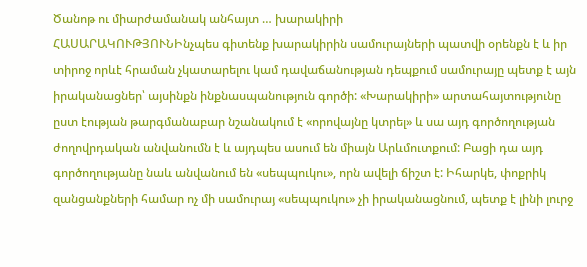Ծանոթ ու միարժամանակ անհայտ … խարակիրի
ՀԱՍԱՐԱԿՈՒԹՅՈՒՆԻնչպես գիտենք խարակիրին սամուրայների պատվի օրենքն է և իր տիրոջ որևէ հրաման չկատարելու կամ դավաճանության դեպքում սամուրայը պետք է այն իրականացներ՝ այսինքն ինքնասպանություն գործի: «Խարակիրի» արտահայտությունը ըստ էության թարգմանաբար նշանակում է «որովայնը կտրել» և սա այդ գործողության ժողովրդական անվանումն է և այդպես ասում են միայն Արևմուտքում: Բացի դա այդ գործողությանը նաև անվանում են «սեպպուկու», որն ավելի ճիշտ է: Իհարկե, փոքրիկ զանցանքների համար ոչ մի սամուրայ «սեպպուկու» չի իրականացնում, պետք է լինի լուրջ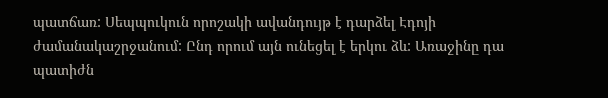պատճառ: Սեպպուկուն որոշակի ավանդույթ է դարձել Էդոյի ժամանակաշրջանում: Ընդ որում այն ունեցել է երկու ձև: Առաջինը դա պատիժն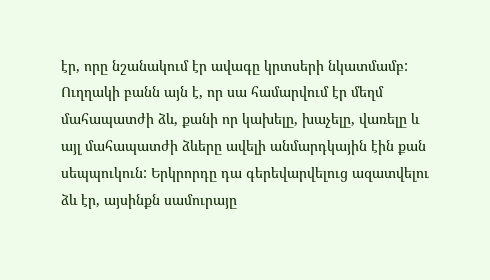էր, որը նշանակում էր ավագը կրտսերի նկատմամբ: Ուղղակի բանն այն է, որ սա համարվում էր մեղմ մահապատժի ձև, քանի որ կախելը, խաչելը, վառելը և այլ մահապատժի ձևերը ավելի անմարդկային էին քան սեպպուկուն: Երկրորդը դա գերեվարվելուց ազատվելու ձև էր, այսինքն սամուրայը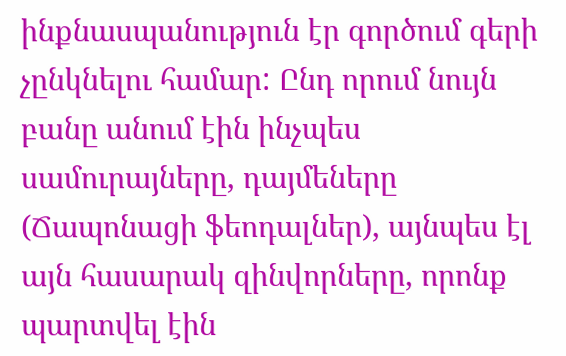ինքնասպանություն էր գործում գերի չընկնելու համար: Ընդ որում նույն բանը անում էին ինչպես սամուրայները, դայմեները (Ճապոնացի ֆեոդալներ), այնպես էլ այն հասարակ զինվորները, որոնք պարտվել էին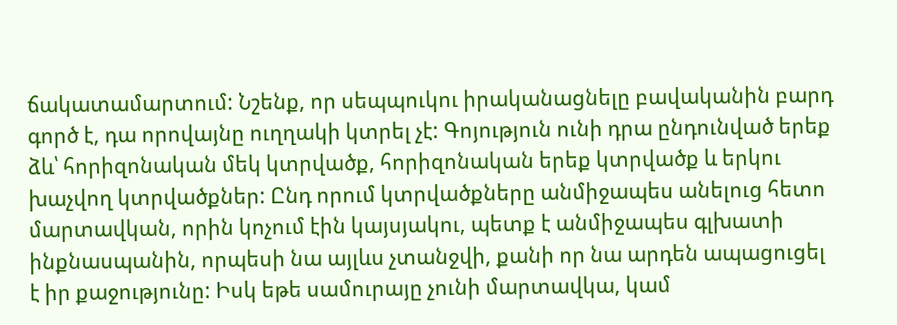ճակատամարտում: Նշենք, որ սեպպուկու իրականացնելը բավականին բարդ գործ է, դա որովայնը ուղղակի կտրել չէ: Գոյություն ունի դրա ընդունված երեք ձև՝ հորիզոնական մեկ կտրվածք, հորիզոնական երեք կտրվածք և երկու խաչվող կտրվածքներ: Ընդ որում կտրվածքները անմիջապես անելուց հետո մարտավկան, որին կոչում էին կայսյակու, պետք է անմիջապես գլխատի ինքնասպանին, որպեսի նա այլևս չտանջվի, քանի որ նա արդեն ապացուցել է իր քաջությունը: Իսկ եթե սամուրայը չունի մարտավկա, կամ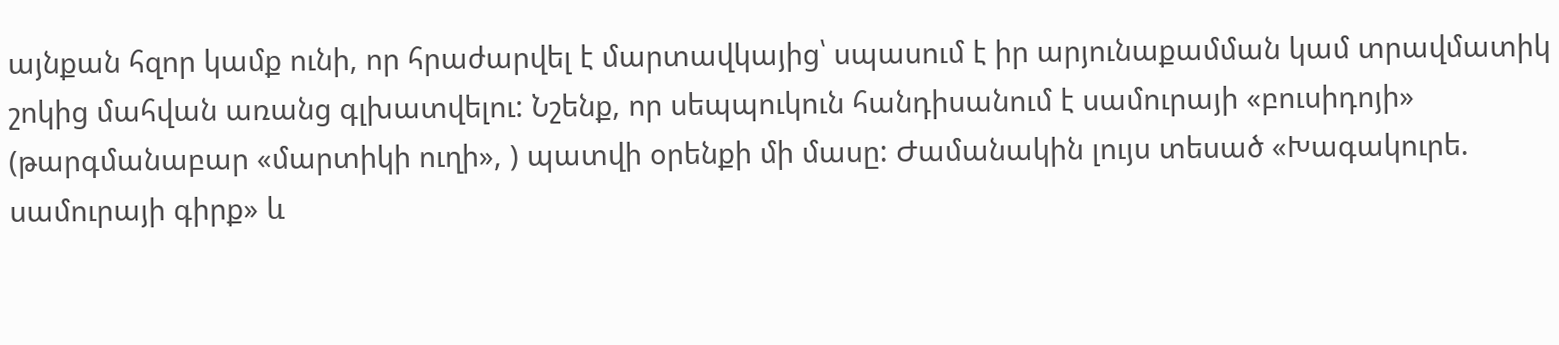այնքան հզոր կամք ունի, որ հրաժարվել է մարտավկայից՝ սպասում է իր արյունաքամման կամ տրավմատիկ շոկից մահվան առանց գլխատվելու: Նշենք, որ սեպպուկուն հանդիսանում է սամուրայի «բուսիդոյի» (թարգմանաբար «մարտիկի ուղի», ) պատվի օրենքի մի մասը: Ժամանակին լույս տեսած «Խագակուրե. սամուրայի գիրք» և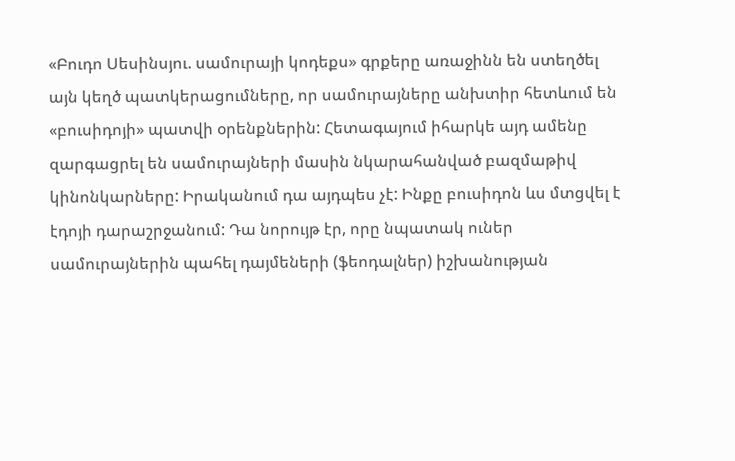«Բուդո Սեսինսյու. սամուրայի կոդեքս» գրքերը առաջինն են ստեղծել այն կեղծ պատկերացումները, որ սամուրայները անխտիր հետևում են «բուսիդոյի» պատվի օրենքներին: Հետագայում իհարկե այդ ամենը զարգացրել են սամուրայների մասին նկարահանված բազմաթիվ կինոնկարները: Իրականում դա այդպես չէ: Ինքը բուսիդոն ևս մտցվել է էդոյի դարաշրջանում: Դա նորույթ էր, որը նպատակ ուներ սամուրայներին պահել դայմեների (ֆեոդալներ) իշխանության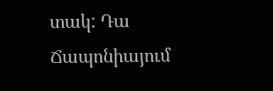տակ: Դա Ճապոնիայում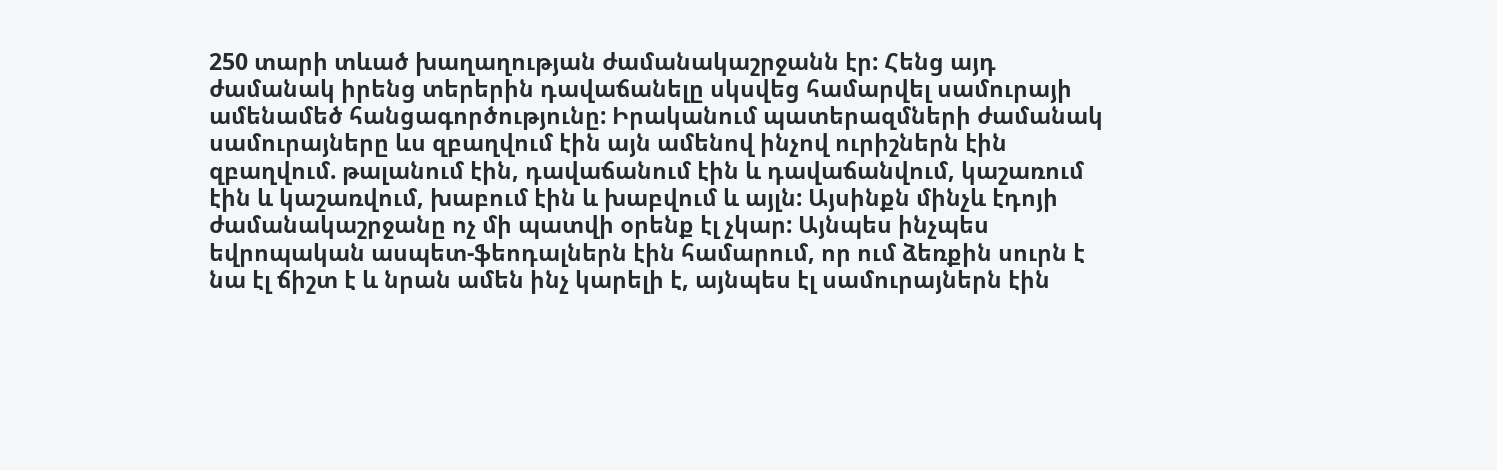250 տարի տևած խաղաղության ժամանակաշրջանն էր: Հենց այդ ժամանակ իրենց տերերին դավաճանելը սկսվեց համարվել սամուրայի ամենամեծ հանցագործությունը: Իրականում պատերազմների ժամանակ սամուրայները ևս զբաղվում էին այն ամենով ինչով ուրիշներն էին զբաղվում. թալանում էին, դավաճանում էին և դավաճանվում, կաշառում էին և կաշառվում, խաբում էին և խաբվում և այլն: Այսինքն մինչև էդոյի ժամանակաշրջանը ոչ մի պատվի օրենք էլ չկար: Այնպես ինչպես եվրոպական ասպետ-ֆեոդալներն էին համարում, որ ում ձեռքին սուրն է նա էլ ճիշտ է և նրան ամեն ինչ կարելի է, այնպես էլ սամուրայներն էին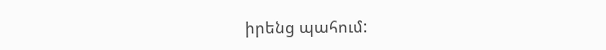իրենց պահում: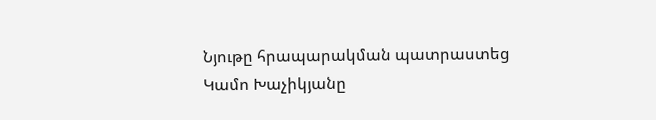Նյութը հրապարակման պատրաստեց Կամո Խաչիկյանը